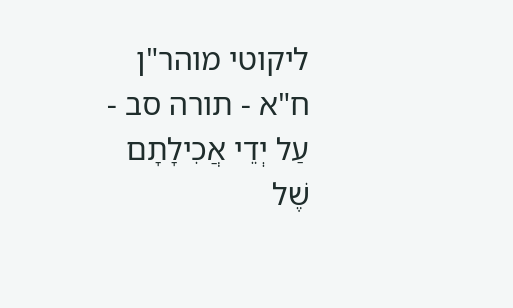ליקוטי מוהר"ן ח"א - תורה סב - עַל יְדֵי אֲכִילָתָם שֶׁל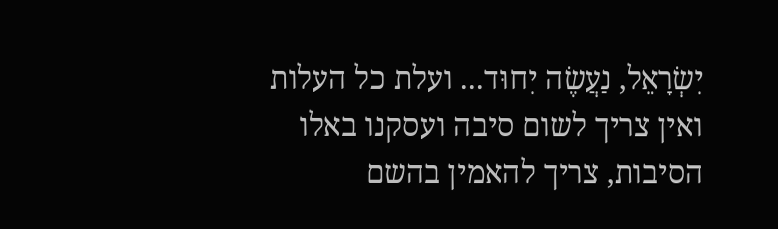יִשְׂרָאֵל, נַעֲשֶׂה יִחוּד... ועלת כל העלות ואין צריך לשום סיבה ועסקנו באלו הסיבות, צריך להאמין בהשם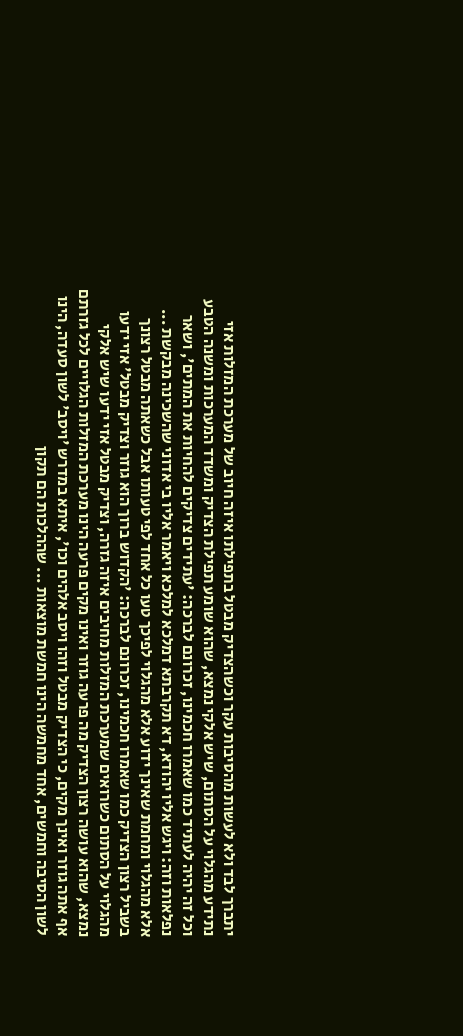יתברך לבד ולא לעשות מהסיבות עקר וכשהצדיק מבטל בתפילתו איזה חיוב של מערכת המזלות אזי נתידע מהגלוי על הסתום, שיש אלקי נמצא, שהוא שומע תפילת הצדיק ומשדד המערכות ומשנה הטבע וכל זה יהיה לעתיד כמו שאמרו חכמינו, זכרונם לברכה: 'עתידים צדיקים להחיות את המתים', ושאר נפלאות וזה: ויגש אליו יהודא, דא תקרבתא דמלכא למלכא ויאמר אליו בי אדוני שהשכינה מבקשת ... אלא מהגלוי ומחמת שאינך ידוע אלא מהגלוי לפיכך טעו כל אחד לפי טעותו אבל כשאתה מבטל רצונך בשביל רצון הצדיק כמו שאמרו חכמינו, זכרונם לברכה: 'הקדוש ברוך הוא גוזר וצדיק מבטל' אזי ידעו מהגלוי על הסתום כשרואים שמערכת המזלות מחיבים איזה גזרה, וצדיק מבטל אזי ידעו שיש אלקי נמצא, שהוא עושה רצון הצדיק מה פרעה גוזר ואינו מקים פרעה הינו מערכת המזלות הגלויים לכל גזרתם אף אתה גוזר ואינך מקים, כי הצדיק מבטל וזהו ויסב אלהים וכו', איתא במדרש 'ויסב' לשון סעדה, הינו לשון הסיבה וחמשים, אחד מחמשה הינו חמשת מוצאות ... שההלכות הם תקון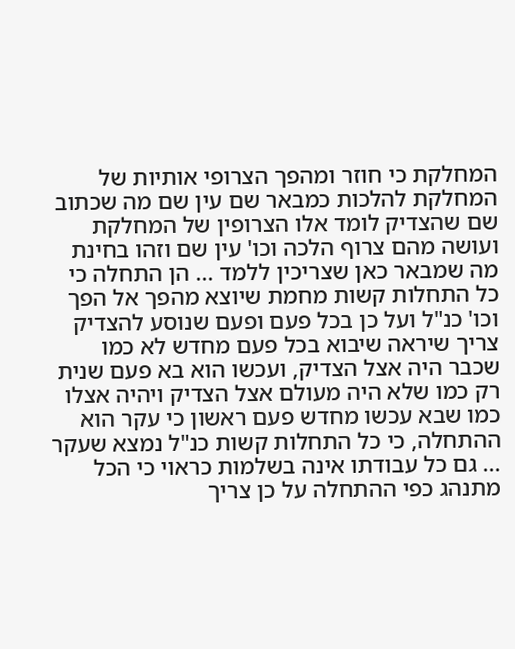המחלקת כי חוזר ומהפך הצרופי אותיות של המחלקת להלכות כמבאר שם עין שם מה שכתוב שם שהצדיק לומד אלו הצרופין של המחלקת ועושה מהם צרוף הלכה וכו' עין שם וזהו בחינת מה שמבאר כאן שצריכין ללמד ... הן התחלה כי כל התחלות קשות מחמת שיוצא מהפך אל הפך וכו' כנ"ל ועל כן בכל פעם ופעם שנוסע להצדיק צריך שיראה שיבוא בכל פעם מחדש לא כמו שכבר היה אצל הצדיק, ועכשו הוא בא פעם שנית רק כמו שלא היה מעולם אצל הצדיק ויהיה אצלו כמו שבא עכשו מחדש פעם ראשון כי עקר הוא ההתחלה, כי כל התחלות קשות כנ"ל נמצא שעקר ... גם כל עבודתו אינה בשלמות כראוי כי הכל מתנהג כפי ההתחלה על כן צריך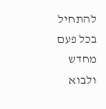להתחיל בכל פעם מחדש ולבוא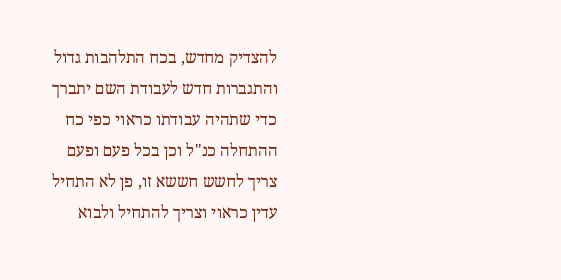להצדיק מחדש, בכח התלהבות גדול והתגברות חדש לעבודת השם יתברך כדי שתהיה עבודתו כראוי כפי כח ההתחלה כנ"ל וכן בכל פעם ופעם צריך לחשש חששא זו, פן לא התחיל עדין כראוי וצריך להתחיל ולבוא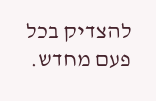להצדיק בכל פעם מחדש.